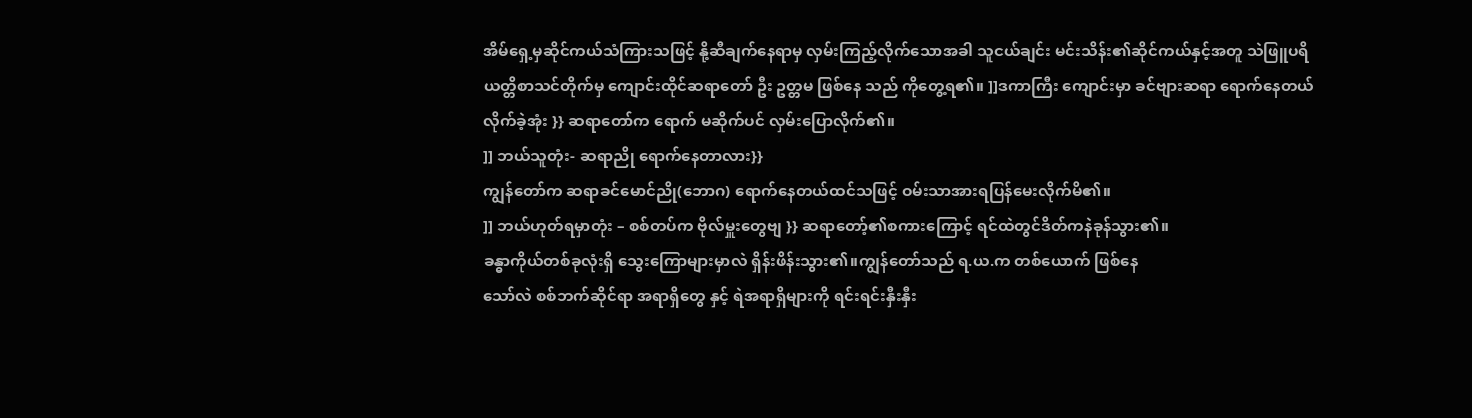အိမ်ရှေ့မှဆိုင်ကယ်သံကြားသဖြင့် နို့ဆီချက်နေရာမှ လှမ်းကြည့်လိုက်သောအခါ သူငယ်ချင်း မင်းသိန်း၏ဆိုင်ကယ်နှင့်အတူ သဲဖြူပရိယတ္တိစာသင်တိုက်မှ ကျောင်းထိုင်ဆရာတော် ဦး ဥတ္တမ ဖြစ်နေ သည် ကိုတွေ့ရ၏။ ]]ဒကာကြီး ကျောင်းမှာ ခင်ဗျားဆရာ ရောက်နေတယ် လိုက်ခဲ့အုံး }} ဆရာတော်က ရောက် မဆိုက်ပင် လှမ်းပြောလိုက်၏။
]] ဘယ်သူတုံး- ဆရာညို ရောက်နေတာလား}}
ကျွန်တော်က ဆရာခင်မောင်ညို(ဘောဂ) ရောက်နေတယ်ထင်သဖြင့် ဝမ်းသာအားရပြန်မေးလိုက်မိ၏။
]] ဘယ်ဟုတ်ရမှာတုံး – စစ်တပ်က ဗိုလ်မှူးတွေဗျ }} ဆရာတော့်၏စကားကြောင့် ရင်ထဲတွင်ဒိတ်ကနဲခုန်သွား၏။
ခန္ဓာကိုယ်တစ်ခုလုံးရှိ သွေးကြောများမှာလဲ ရှိန်းဖိန်းသွား၏။ကျွန်တော်သည် ရ.ယ.က တစ်ယောက် ဖြစ်နေ
သော်လဲ စစ်ဘက်ဆိုင်ရာ အရာရှိတွေ နှင့် ရဲအရာရှိများကို ရင်းရင်းနှီးနှီး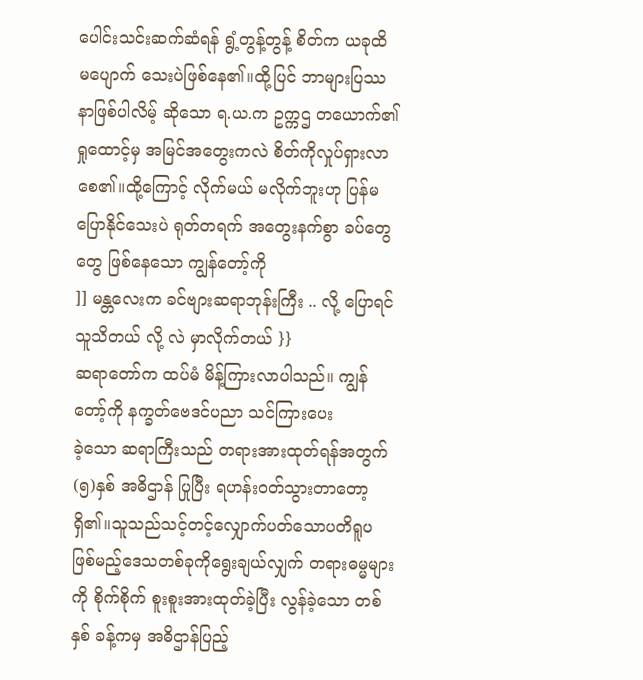ပေါင်းသင်းဆက်ဆံရန် ရွံ့တွန့်တွန့် စိတ်က ယခုထိ မပျောက် သေးပဲဖြစ်နေ၏။ထို့ပြင် ဘာများပြဿနာဖြစ်ပါလိမ့် ဆိုသော ရ.ယ.က ဥက္ကဌ တယောက်၏ ရှုထောင့်မှ အမြင်အတွေးကလဲ စိတ်ကိုလှုပ်ရှားလာစေ၏။ထို့ကြောင့် လိုက်မယ် မလိုက်ဘူးဟု ပြန်မပြောနိုင်သေးပဲ ရုတ်တရက် အတွေးနက်စွာ ခပ်တွေတွေ ဖြစ်နေသော ကျွန်တော့်ကို
]] မန္တလေးက ခင်ဗျားဆရာဘုန်းကြီး .. လို့ ပြောရင် သူသိတယ် လို့ လဲ မှာလိုက်တယ် }}
ဆရာတော်က ထပ်မံ မိန့်ကြားလာပါသည်။ ကျွန်တော့်ကို နက္ခတ်ဗေဒင်ပညာ သင်ကြားပေး
ခဲ့သော ဆရာကြီးသည် တရားအားထုတ်ရန်အတွက် (၅)နှစ် အဓိဌာန် ပြုပြီး ရဟန်းဝတ်သွားတာတော့ရှိ၏။သူသည်သင့်တင့်လျှောက်ပတ်သောပတိရူပဖြစ်မည့်ဒေသတစ်ခုကိုရွေးချယ်လျှက် တရားဓမ္မများကို စိုက်စိုက် စူးစူးအားထုတ်ခဲ့ပြီး လွန်ခဲ့သော တစ်နှစ် ခန့်ကမှ အဓိဌာန်ပြည့်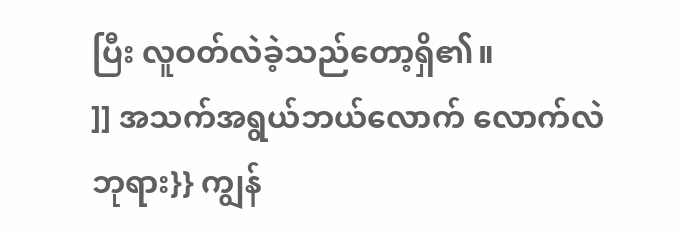ပြီး လူဝတ်လဲခဲ့သည်တော့ရှိ၏။
]] အသက်အရွယ်ဘယ်လောက် လောက်လဲ ဘုရား}} ကျွန်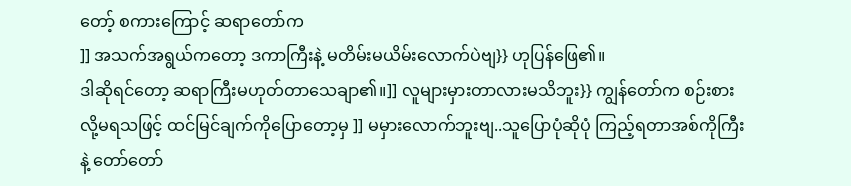တော့် စကားကြောင့် ဆရာတော်က
]] အသက်အရွယ်ကတော့ ဒကာကြီးနဲ့ မတိမ်းမယိမ်းလောက်ပဲဗျ}} ဟုပြန်ဖြေ၏။
ဒါဆိုရင်တော့ ဆရာကြီးမဟုတ်တာသေချာ၏။]] လူများမှားတာလားမသိဘူး}} ကျွန်တော်က စဉ်းစားလို့မရသဖြင့် ထင်မြင်ချက်ကိုပြောတော့မှ ]] မမှားလောက်ဘူးဗျ..သူပြောပုံဆိုပုံ ကြည့်ရတာအစ်ကိုကြီး
နဲ့ တော်တော်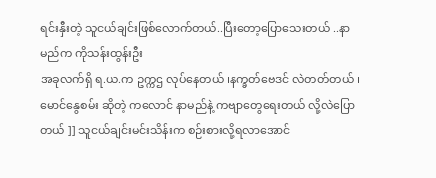ရင်းနှီးတဲ့ သူငယ်ချင်းဖြစ်လောက်တယ်..ပြီးတော့ပြောသေးတယ် ..နာမည်က ကိုသန်းထွန်းဦး
အခုလက်ရှိ ရ.ယ.က ဥက္ကဌ လုပ်နေတယ် ၊နက္ခတ်ဗေဒင် လဲတတ်တယ် ၊ မောင်နွေစမ်း ဆိုတဲ့ ကလောင် နာမည်နဲ့ ကဗျာတွေရေးတယ် လို့လဲပြောတယ် ]] သူငယ်ချင်းမင်းသိန်းက စဉ်းစားလို့ရလာအောင်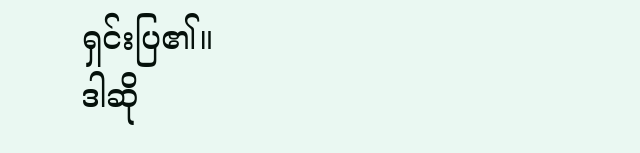ရှင်းပြ၏။
ဒါဆို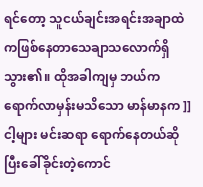ရင်တော့ သူငယ်ချင်းအရင်းအချာထဲကဖြစ်နေတာသေချာသလောက်ရှိသွား၏။ ထိုအခါကျမှ ဘယ်ကရောက်လာမှန်းမသိသော မာန်မာနက ]] ငါ့များ မင်းဆရာ ရောက်နေတယ်ဆိုပြီးခေါ်ခိုင်းတဲ့ကောင်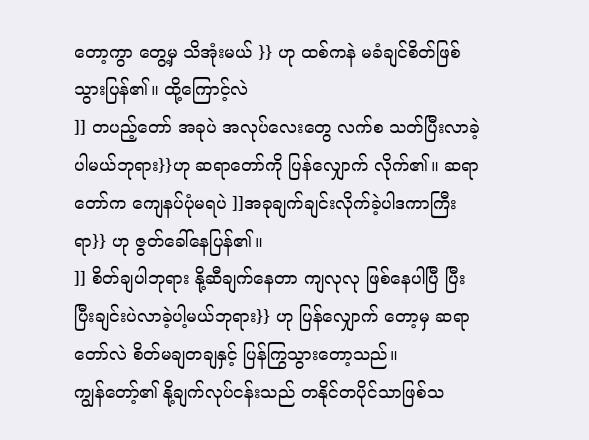တော့ကွာ တွေ့မှ သိအုံးမယ် }} ဟု ထစ်ကနဲ မခံချင်စိတ်ဖြစ်သွားပြန်၏။ ထို့ကြောင့်လဲ
]] တပည့်တော် အခုပဲ အလုပ်လေးတွေ လက်စ သတ်ပြီးလာခဲ့ ပါမယ်ဘုရား}}ဟု ဆရာတော်ကို ပြန်လျှောက် လိုက်၏။ ဆရာတော်က ကျေနပ်ပုံမရပဲ ]]အခုချက်ချင်းလိုက်ခဲ့ပါဒကာကြီးရာ}} ဟု ဇွတ်ခေါ်နေပြန်၏။
]] စိတ်ချပါဘုရား နို့ဆီချက်နေတာ ကျလုလု ဖြစ်နေပါပြီ ပြီးပြီးချင်းပဲလာခဲ့ပါ့မယ်ဘုရား}} ဟု ပြန်လျှောက် တော့မှ ဆရာတော်လဲ စိတ်မချတချနှင့် ပြန်ကြွသွားတော့သည်။
ကျွန်တော့်၏ နို့ချက်လုပ်ငန်းသည် တနိုင်တပိုင်သာဖြစ်သ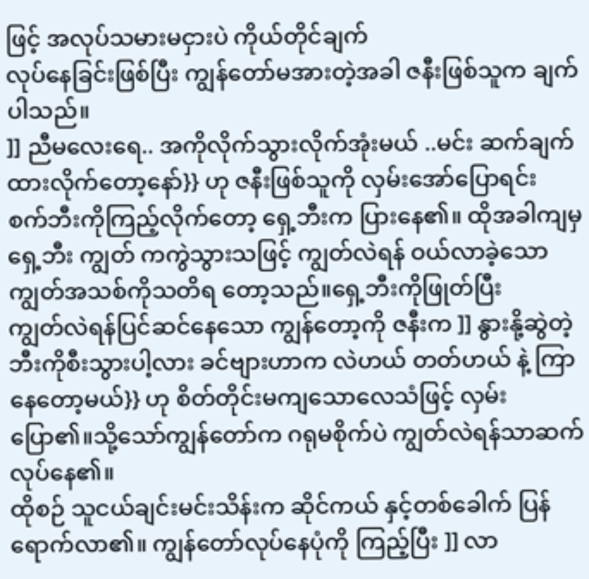ဖြင့် အလုပ်သမားမငှားပဲ ကိုယ်တိုင်ချက်
လုပ်နေခြင်းဖြစ်ပြီး ကျွန်တော်မအားတဲ့အခါ ဇနီးဖြစ်သူက ချက်ပါသည်။
]] ညီမလေးရေ.. အကိုလိုက်သွားလိုက်အုံးမယ် ..မင်း ဆက်ချက်ထားလိုက်တော့နော်}} ဟု ဇနီးဖြစ်သူကို လှမ်းအော်ပြောရင်း စက်ဘီးကိုကြည့်လိုက်တော့ ရှေ့ဘီးက ပြားနေ၏။ ထိုအခါကျမှ ရှေ့ဘီး ကျွတ် ကကွဲသွားသဖြင့် ကျွတ်လဲရန် ဝယ်လာခဲ့သော ကျွတ်အသစ်ကိုသတိရ တော့သည်။ရှေ့ဘီးကိုဖြုတ်ပြီး
ကျွတ်လဲရန်ပြင်ဆင်နေသော ကျွန်တော့ကို ဇနီးက ]] နွားနို့ဆွဲတဲ့ဘီးကိုစီးသွားပါ့လား ခင်ဗျားဟာက လဲဟယ် တတ်ဟယ် နဲ့ ကြာနေတော့မယ်}} ဟု စိတ်တိုင်းမကျသောလေသံဖြင့် လှမ်းပြော၏။သို့သော်ကျွန်တော်က ဂရုမစိုက်ပဲ ကျွတ်လဲရန်သာဆက်လုပ်နေ၏။
ထိုစဉ် သူငယ်ချင်းမင်းသိန်းက ဆိုင်ကယ် နှင့်တစ်ခေါက် ပြန်ရောက်လာ၏။ ကျွန်တော်လုပ်နေပုံကို ကြည့်ပြီး ]] လာ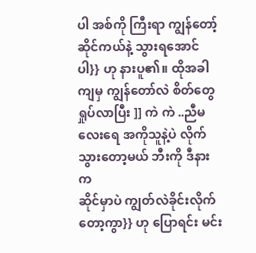ပါ အစ်ကို ကြီးရာ ကျွန်တော့်ဆိုင်ကယ်နဲ့ သွားရအောင်ပါ}} ဟု နားပူ၏။ ထိုအခါကျမှ ကျွန်တော်လဲ စိတ်တွေရှုပ်လာပြီး ]] ကဲ ကဲ ..ညီမလေးရေ အကိုသူနဲ့ပဲ လိုက်သွားတော့မယ် ဘီးကို ဒီနားက
ဆိုင်မှာပဲ ကျွတ်လဲခိုင်းလိုက်တော့ကွာ}} ဟု ပြောရင်း မင်း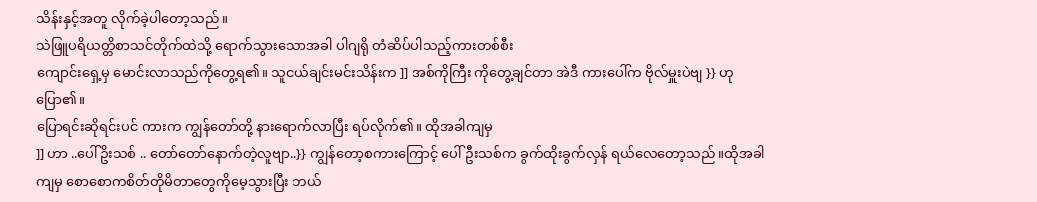သိန်းနှင့်အတူ လိုက်ခဲ့ပါတော့သည်။
သဲဖြူပရိယတ္တိစာသင်တိုက်ထဲသို့ ရောက်သွားသောအခါ ပါဂျရို တံဆိပ်ပါသည့်ကားတစ်စီး
ကျောင်းရှေ့မှ မောင်းလာသည်ကိုတွေ့ရ၏။ သူငယ်ချင်းမင်းသိန်းက ]] အစ်ကိုကြီး ကိုတွေ့ချင်တာ အဲဒီ ကားပေါ်က ဗိုလ်မှူးပဲဗျ }} ဟုပြော၏။
ပြောရင်းဆိုရင်းပင် ကားက ကျွန်တော်တို့ နားရောက်လာပြီး ရပ်လိုက်၏။ ထိုအခါကျမှ
]] ဟာ ..ပေါ်ဥိးသစ် .. တော်တော်နောက်တဲ့လူဗျာ..}} ကျွန်တော့စကားကြောင့် ပေါ်ဦးသစ်က ခွက်ထိုးခွက်လှန် ရယ်လေတော့သည်။ထိုအခါကျမှ စောစောကစိတ်တိုမိတာတွေကိုမေ့သွားပြီး ဘယ်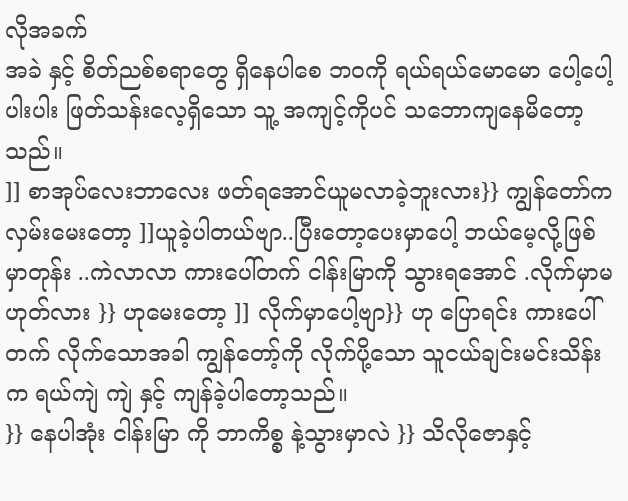လိုအခက်
အခဲ နှင့် စိတ်ညစ်စရာတွေ ရှိနေပါစေ ဘဝကို ရယ်ရယ်မောမော ပေါ့ပေါ့ပါးပါး ဖြတ်သန်းလေ့ရှိသော သူ့ အကျင့်ကိုပင် သဘောကျနေမိတော့သည်။
]] စာအုပ်လေးဘာလေး ဖတ်ရအောင်ယူမလာခဲ့ဘူးလား}} ကျွန်တော်ကလှမ်းမေးတော့ ]]ယူခဲ့ပါတယ်ဗျာ..ပြီးတော့ပေးမှာပေါ့ ဘယ်မေ့လို့ဖြစ်မှာတုန်း ..ကဲလာလာ ကားပေါ်တက် ငါန်းမြာကို သွားရအောင် .လိုက်မှာမဟုတ်လား }} ဟုမေးတော့ ]] လိုက်မှာပေါ့ဗျာ}} ဟု ပြောရင်း ကားပေါ်တက် လိုက်သောအခါ ကျွန်တော့်ကို လိုက်ပို့သော သူငယ်ချင်းမင်းသိန်းက ရယ်ကျဲ ကျဲ နှင့် ကျန်ခဲ့ပါတော့သည်။
}} နေပါအုံး ငါန်းမြာ ကို ဘာကိစ္စ နဲ့သွားမှာလဲ }} သိလိုဇောနှင့်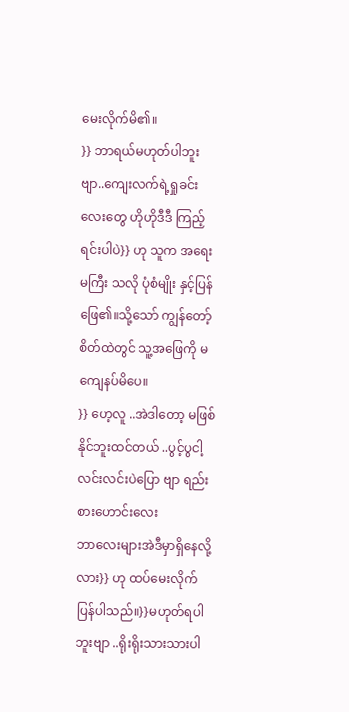မေးလိုက်မိ၏။
}} ဘာရယ်မဟုတ်ပါဘူးဗျာ..ကျေးလက်ရဲ့ရှုခင်းလေးတွေ ဟိုဟိုဒီဒီ ကြည့်ရင်းပါပဲ}} ဟု သူက အရေးမကြီး သလို ပုံစံမျိုး နှင့်ပြန်ဖြေ၏။သို့သော် ကျွန်တော့် စိတ်ထဲတွင် သူ့အဖြေကို မကျေနပ်မိပေ။
}} ဟေ့လူ ..အဲဒါတော့ မဖြစ်နိုင်ဘူးထင်တယ် ..ပွင့်ပွငါ့လင်းလင်းပဲပြော ဗျာ ရည်းစားဟောင်းလေး
ဘာလေးများအဲဒီမှာရှိနေလို့လား}} ဟု ထပ်မေးလိုက်ပြန်ပါသည်။}}မဟုတ်ရပါဘူးဗျာ ..ရိုးရိုးသားသားပါ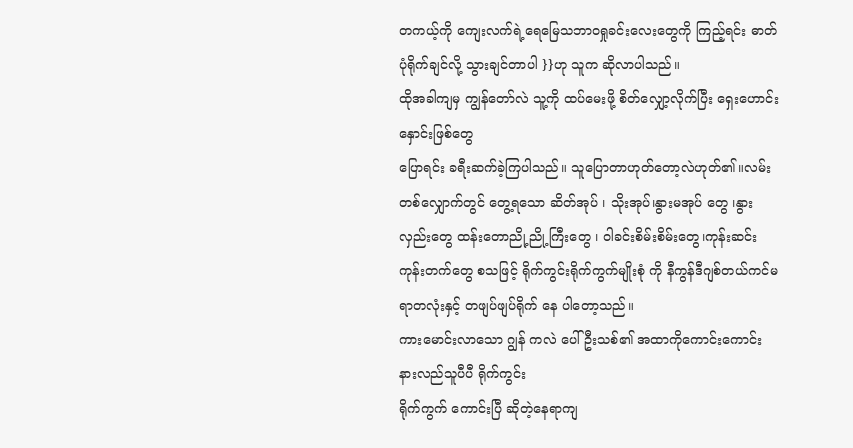တကယ့်ကို ကျေးလက်ရဲ့ရေမြေသဘာဝရှုခင်းလေးတွေကို ကြည့်ရင်း ဓာတ်ပုံရိုက်ချင်လို့ သွားချင်တာပါ }}ဟု သူက ဆိုလာပါသည်။
ထိုအခါကျမှ ကျွန်တော်လဲ သူ့ကို ထပ်မေးဖို့ စိတ်လျှော့လိုက်ပြီး ရှေးဟောင်းနှောင်းဖြစ်တွေ
ပြောရင်း ခရီးဆက်ခဲ့ကြပါသည်။ သူပြောတာဟုတ်တော့လဲဟုတ်၏။လမ်းတစ်လျှောက်တွင် တွေ့ရသော ဆိတ်အုပ် ၊ သိုးအုပ်၊နွားမအုပ် တွေ ၊နွားလှည်းတွေ ထန်းတောညို့ညို့ကြီးတွေ ၊ ဝါခင်းစိမ်းစိမ်းတွေ၊ကုန်းဆင်း
ကုန်းတက်တွေ စသဖြင့် ရိုက်ကွင်းရိုက်ကွက်မျိုးစုံ ကို နီကွန်ဒီဂျစ်တယ်ကင်မရာတလုံးနှင့် တဖျပ်ဖျပ်ရိုက် နေ ပါတော့သည်။
ကားမောင်းလာသော ဂျွန် ကလဲ ပေါ်ဦးသစ်၏ အထာကိုကောင်းကောင်းနားလည်သူပီပီ ရိုက်ကွင်း
ရိုက်ကွက် ကောင်းပြီ ဆိုတဲ့နေရာကျ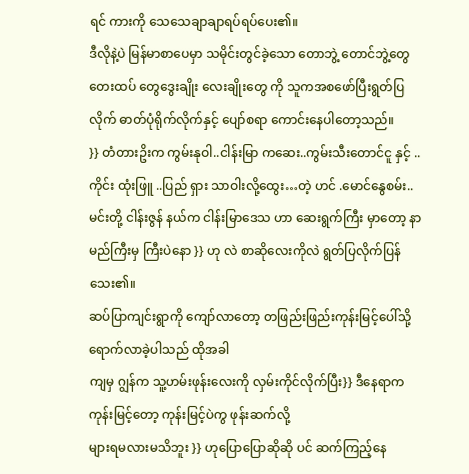ရင် ကားကို သေသေချာချာရပ်ရပ်ပေး၏။
ဒီလိုနဲ့ပဲ မြန်မာစာပေမှာ သမိုင်းတွင်ခဲ့သော တောဘွဲ့ တောင်ဘွဲ့တွေ တေးထပ် တွေဒွေးချိုး လေးချိုးတွေ ကို သူကအစဖော်ပြီးရွတ်ပြလိုက် ဓာတ်ပုံရိုက်လိုက်နှင့် ပျော်စရာ ကောင်းနေပါတော့သည်။
}} တံတားဥိးက ကွမ်းနုဝါ..ငါန်းမြာ ကဆေး..ကွမ်းသီးတောင်ငူ နှင့် ..ကိုင်း ထုံးဖြူ ..ပြည် ရှား သာဝါးလို့ထွေး…တဲ့ ဟင် .မောင်နွေစမ်း..မင်းတို့ ငါန်းဇွန် နယ်က ငါန်းမြာဒေသ ဟာ ဆေးရွက်ကြီး မှာတော့ နာမည်ကြီးမှ ကြီးပဲနော }} ဟု လဲ စာဆိုလေးကိုလဲ ရွတ်ပြလိုက်ပြန်သေး၏။
ဆပ်ပြာကျင်းရွာကို ကျော်လာတော့ တဖြည်းဖြည်းကုန်းမြင့်ပေါ်သို့ ရောက်လာခဲ့ပါသည် ထိုအခါ
ကျမှ ဂျွန်က သူ့ဟမ်းဖုန်းလေးကို လှမ်းကိုင်လိုက်ပြီး}} ဒီနေရာက ကုန်းမြင့်တော့ ကုန်းမြင့်ပဲကွ ဖုန်းဆက်လို့
များရမလားမသိဘူး }} ဟုပြောပြောဆိုဆို ပင် ဆက်ကြည့်နေ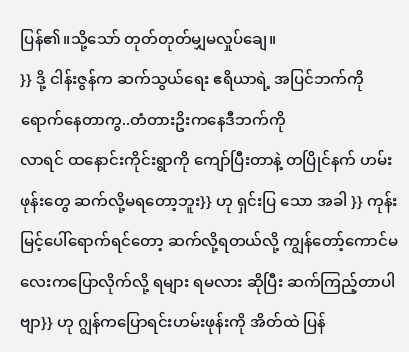ပြန်၏။သို့သော် တုတ်တုတ်မျှမလှုပ်ချေ။
}} ဒို့ ငါန်းဇွန်က ဆက်သွယ်ရေး ဧရိယာရဲ့ အပြင်ဘက်ကိုရောက်နေတာကွ..တံတားဥိးကနေဒီဘက်ကို
လာရင် ထနောင်းကိုင်းရွာကို ကျော်ပြီးတာနဲ့ တပြိုင်နက် ဟမ်းဖုန်းတွေ ဆက်လို့မရတော့ဘူး}} ဟု ရှင်းပြ သော အခါ }} ကုန်းမြင့်ပေါ်ရောက်ရင်တော့ ဆက်လို့ရတယ်လို့ ကျွန်တော့်ကောင်မလေးကပြောလိုက်လို့ ရများ ရမလား ဆိုပြီး ဆက်ကြည့်တာပါဗျာ}} ဟု ဂျွန်ကပြောရင်းဟမ်းဖုန်းကို အိတ်ထဲ ပြန်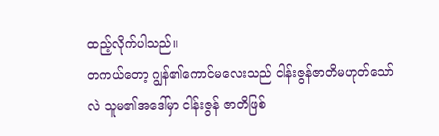ထည့်လိုက်ပါသည်။
တကယ်တော့ ဂျွန်၏ကောင်မလေးသည် ငါန်းဇွန်ဇာတိမဟုတ်သော်လဲ သူမ၏အဒေါ်မှာ ငါန်းဇွန် ဇာတိဖြစ်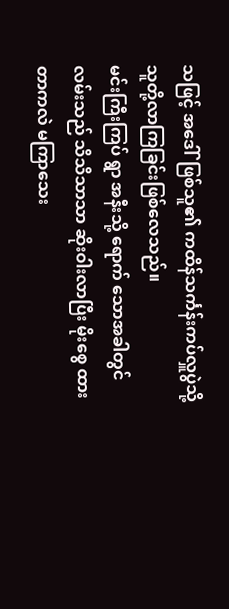သဖြင့် အဒေါ်ဖြစ်သူ၏ ကထိန်သင်္ကန်းကပ်လှူပွဲသို့ သူတို့လာကြခြင်းဖြစ်လေသည်။
မင်းကြီးကြပ် ရွာ အနီးသို့ ရောက် သောအခါတွင် လမ်းသည် သိသိသာသာ ဆိုးဝါးလာပြီး မိုးစွေ ထားတာကလဲ မကြာသေး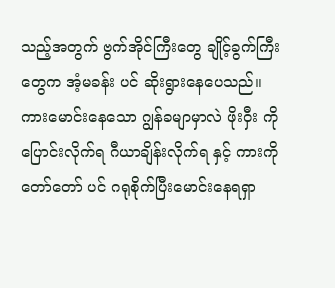သည့်အတွက် ဗွက်အိုင်ကြီးတွေ ချိုင့်ခွက်ကြီးတွေက အံ့မခန်း ပင် ဆိုးရွားနေပေသည်။
ကားမောင်းနေသော ဂျွန်ခမျာမှာလဲ ဖိုးဝှီး ကို ပြောင်းလိုက်ရ ဂီယာချိန်းလိုက်ရ နှင့် ကားကို တော်တော် ပင် ဂရုစိုက်ပြီးမောင်းနေရရှာ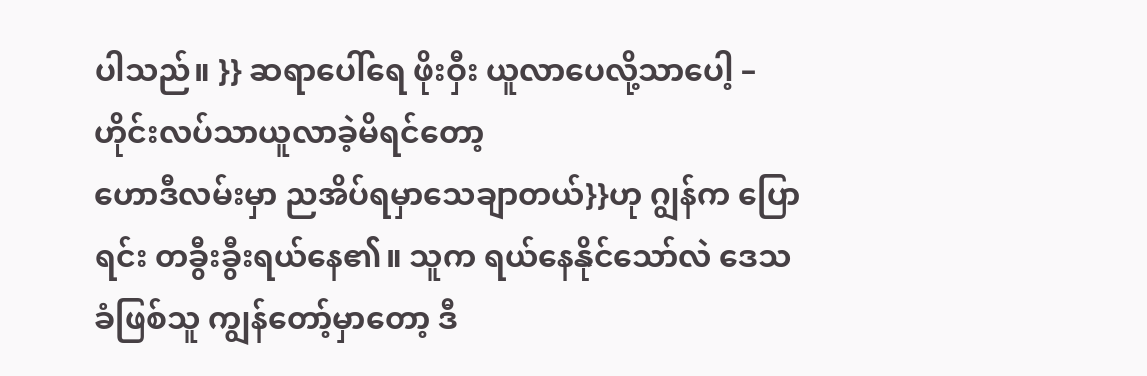ပါသည်။ }} ဆရာပေါ်ရေ ဖိုးဝှီး ယူလာပေလို့သာပေါ့ – ဟိုင်းလပ်သာယူလာခဲ့မိရင်တော့
ဟောဒီလမ်းမှာ ညအိပ်ရမှာသေချာတယ်}}ဟု ဂျွန်က ပြောရင်း တခွီးခွီးရယ်နေ၏။ သူက ရယ်နေနိုင်သော်လဲ ဒေသခံဖြစ်သူ ကျွန်တော့်မှာတော့ ဒီ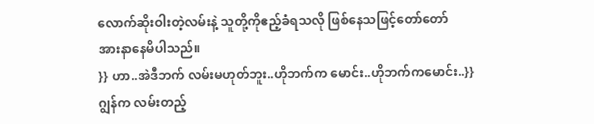လောက်ဆိုးဝါးတဲ့လမ်းနဲ့ သူတို့ကိုဧည့်ခံရသလို ဖြစ်နေသဖြင့်တော်တော်
အားနာနေမိပါသည်။
}} ဟာ..အဲဒီဘက် လမ်းမဟုတ်ဘူး..ဟိုဘက်က မောင်း..ဟိုဘက်ကမောင်း..}} ဂျွန်က လမ်းတည့်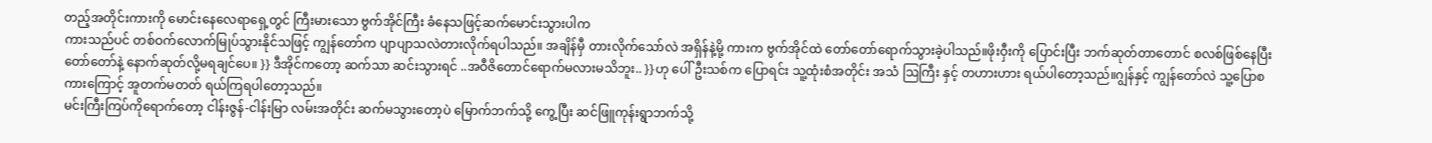တည့်အတိုင်းကားကို မောင်းနေလေရာရှေ့တွင် ကြီးမားသော ဗွက်အိုင်ကြီး ခံနေသဖြင့်ဆက်မောင်းသွားပါက
ကားသည်ပင် တစ်ဝက်လောက်မြုပ်သွားနိုင်သဖြင့် ကျွန်တော်က ပျာပျာသလဲတားလိုက်ရပါသည်။ အချိန်မှီ တားလိုက်သော်လဲ အရှိန်နဲ့မို့ ကားက ဗွက်အိုင်ထဲ တော်တော်ရောက်သွားခဲ့ပါသည်။ဖိုးဝှီးကို ပြောင်းပြီး ဘက်ဆုတ်တာတောင် စလစ်ဖြစ်နေပြီး တော်တော်နဲ့ နောက်ဆုတ်လို့မရချင်ပေ။ }} ဒီအိုင်ကတော့ ဆက်သာ ဆင်းသွားရင် ..အဝီဇိတောင်ရောက်မလားမသိဘူး.. }}ဟု ပေါ်ဦးသစ်က ပြောရင်း သူ့ထုံးစံအတိုင်း အသံ ဩကြီး နှင့် တဟားဟား ရယ်ပါတော့သည်။ဂျွန်နှင့် ကျွန်တော်လဲ သူ့ပြောစကားကြောင့် အူတက်မတတ် ရယ်ကြရပါတော့သည်။
မင်းကြီးကြပ်ကိုရောက်တော့ ငါန်းဇွန်-ငါန်းမြာ လမ်းအတိုင်း ဆက်မသွားတော့ပဲ မြောက်ဘက်သို့ ကွေ့ပြီး ဆင်ဖြူကုန်းရွာဘက်သို့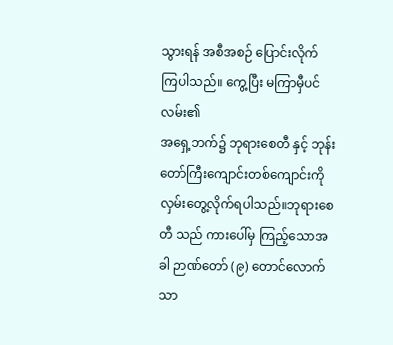သွားရန် အစီအစဉ် ပြောင်းလိုက် ကြပါသည်။ ကွေ့ပြီး မကြာမှီပင် လမ်း၏
အရှေ့ဘက်၌ ဘုရားစေတီ နှင့် ဘုန်းတော်ကြီးကျောင်းတစ်ကျောင်းကို လှမ်းတွေ့လိုက်ရပါသည်။ဘုရားစေတီ သည် ကားပေါ်မှ ကြည့်သောအခါ ဉာဏ်တော် (၉) တောင်လောက်သာ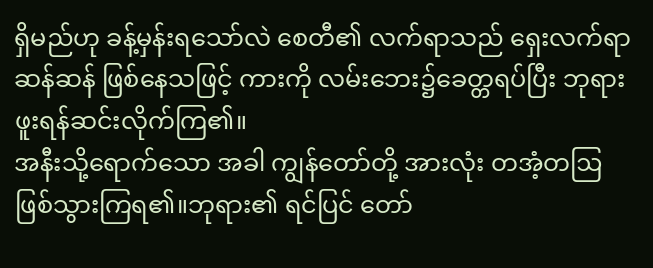ရှိမည်ဟု ခန့်မှန်းရသော်လဲ စေတီ၏ လက်ရာသည် ရှေးလက်ရာဆန်ဆန် ဖြစ်နေသဖြင့် ကားကို လမ်းဘေး၌ခေတ္တရပ်ပြီး ဘုရားဖူးရန်ဆင်းလိုက်ကြ၏။
အနီးသို့ရောက်သော အခါ ကျွန်တော်တို့ အားလုံး တအံ့တဩဖြစ်သွားကြရ၏။ဘုရား၏ ရင်ပြင် တော်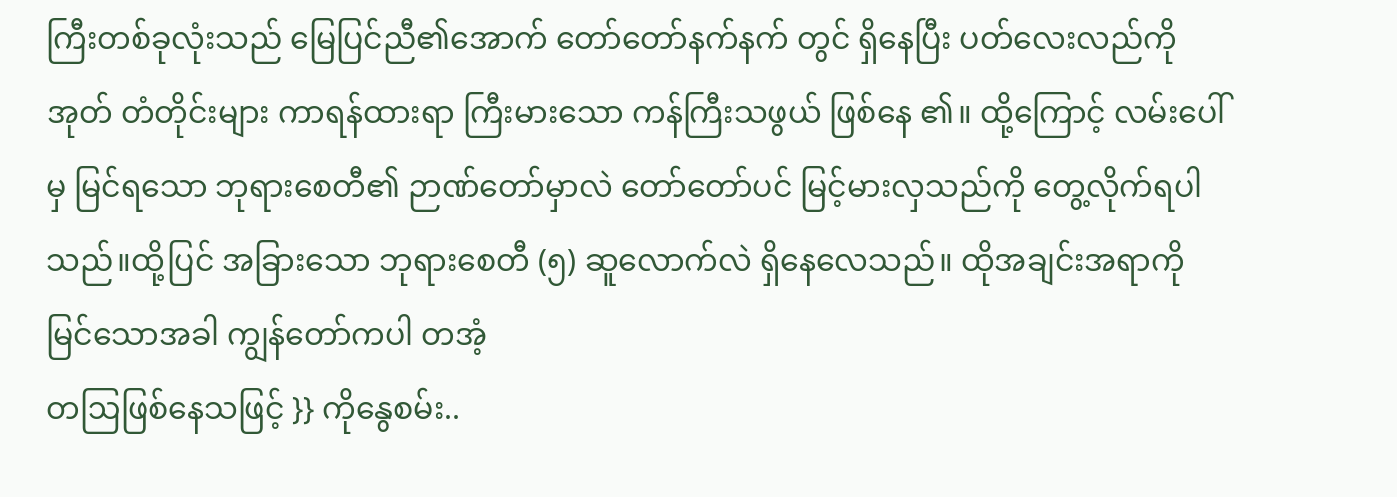ကြီးတစ်ခုလုံးသည် မြေပြင်ညီ၏အောက် တော်တော်နက်နက် တွင် ရှိနေပြီး ပတ်လေးလည်ကို အုတ် တံတိုင်းများ ကာရန်ထားရာ ကြီးမားသော ကန်ကြီးသဖွယ် ဖြစ်နေ ၏။ ထို့ကြောင့် လမ်းပေါ်မှ မြင်ရသော ဘုရားစေတီ၏ ဉာဏ်တော်မှာလဲ တော်တော်ပင် မြင့်မားလှသည်ကို တွေ့လိုက်ရပါသည်။ထို့ပြင် အခြားသော ဘုရားစေတီ (၅) ဆူလောက်လဲ ရှိနေလေသည်။ ထိုအချင်းအရာကိုမြင်သောအခါ ကျွန်တော်ကပါ တအံ့
တဩဖြစ်နေသဖြင့် }} ကိုနွေစမ်း..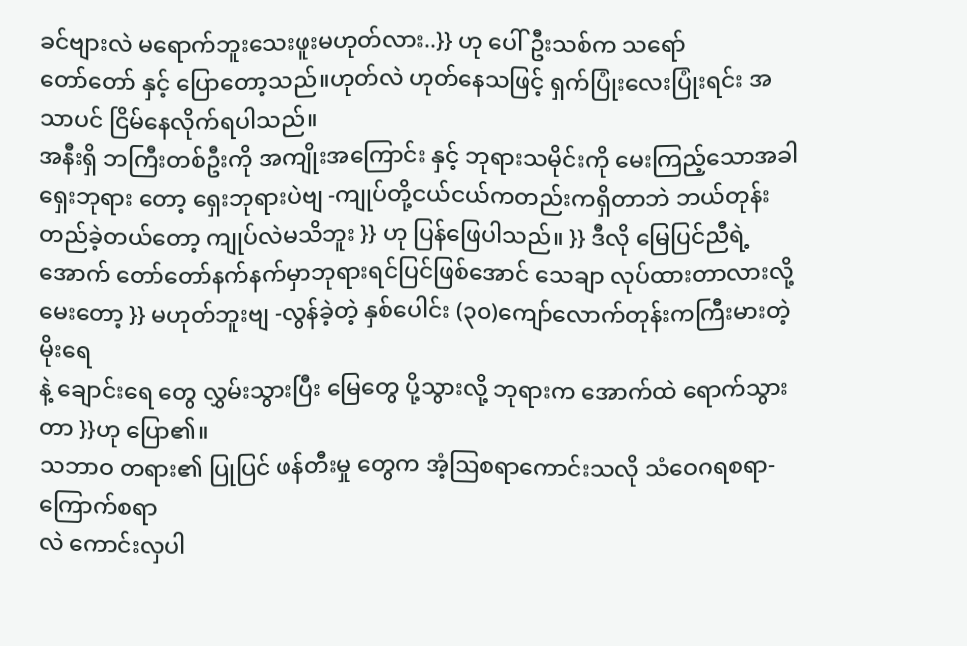ခင်ဗျားလဲ မရောက်ဘူးသေးဖူးမဟုတ်လား..}} ဟု ပေါ်ဦးသစ်က သရော်
တော်တော် နှင့် ပြောတော့သည်။ဟုတ်လဲ ဟုတ်နေသဖြင့် ရှက်ပြုံးလေးပြုံးရင်း အသာပင် ငြိမ်နေလိုက်ရပါသည်။
အနီးရှိ ဘကြီးတစ်ဦးကို အကျိုးအကြောင်း နှင့် ဘုရားသမိုင်းကို မေးကြည့်သောအခါ ရှေးဘုရား တော့ ရှေးဘုရားပဲဗျ -ကျုပ်တို့ငယ်ငယ်ကတည်းကရှိတာဘဲ ဘယ်တုန်းတည်ခဲ့တယ်တော့ ကျုပ်လဲမသိဘူး }} ဟု ပြန်ဖြေပါသည်။ }} ဒီလို မြေပြင်ညီရဲ့ အောက် တော်တော်နက်နက်မှာဘုရားရင်ပြင်ဖြစ်အောင် သေချာ လုပ်ထားတာလားလို့မေးတော့ }} မဟုတ်ဘူးဗျ -လွန်ခဲ့တဲ့ နှစ်ပေါင်း (၃၀)ကျော်လောက်တုန်းကကြီးမားတဲ့ မိုးရေ
နဲ့ ချောင်းရေ တွေ လွှမ်းသွားပြီး မြေတွေ ပို့သွားလို့ ဘုရားက အောက်ထဲ ရောက်သွားတာ }}ဟု ပြော၏။
သဘာဝ တရား၏ ပြုပြင် ဖန်တီးမှု တွေက အံ့ဩစရာကောင်းသလို သံဝေဂရစရာ-ကြောက်စရာ
လဲ ကောင်းလှပါ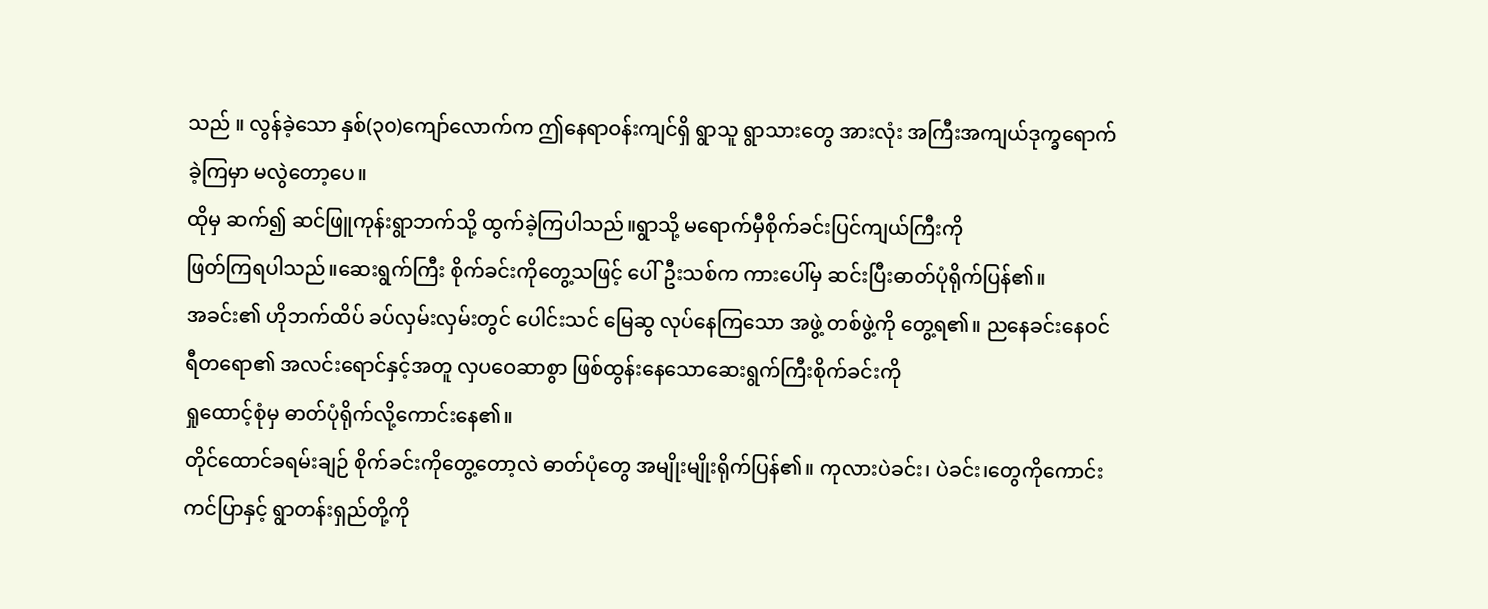သည် ။ လွန်ခဲ့သော နှစ်(၃၀)ကျော်လောက်က ဤနေရာဝန်းကျင်ရှိ ရွာသူ ရွာသားတွေ အားလုံး အကြီးအကျယ်ဒုက္ခရောက်ခဲ့ကြမှာ မလွဲတော့ပေ။
ထိုမှ ဆက်၍ ဆင်ဖြူကုန်းရွာဘက်သို့ ထွက်ခဲ့ကြပါသည်။ရွာသို့ မရောက်မှီစိုက်ခင်းပြင်ကျယ်ကြီးကို
ဖြတ်ကြရပါသည်။ဆေးရွက်ကြီး စိုက်ခင်းကိုတွေ့သဖြင့် ပေါ်ဦးသစ်က ကားပေါ်မှ ဆင်းပြီးဓာတ်ပုံရိုက်ပြန်၏။
အခင်း၏ ဟိုဘက်ထိပ် ခပ်လှမ်းလှမ်းတွင် ပေါင်းသင် မြေဆွ လုပ်နေကြသော အဖွဲ့ တစ်ဖွဲ့ကို တွေ့ရ၏။ ညနေခင်းနေဝင်ရီတရော၏ အလင်းရောင်နှင့်အတူ လှပဝေဆာစွာ ဖြစ်ထွန်းနေသောဆေးရွက်ကြီးစိုက်ခင်းကို
ရှုထောင့်စုံမှ ဓာတ်ပုံရိုက်လို့ကောင်းနေ၏။
တိုင်ထောင်ခရမ်းချဉ် စိုက်ခင်းကိုတွေ့တော့လဲ ဓာတ်ပုံတွေ အမျိုးမျိုးရိုက်ပြန်၏။ ကုလားပဲခင်း၊ ပဲခင်း၊တွေကိုကောင်းကင်ပြာနှင့် ရွာတန်းရှည်တို့ကို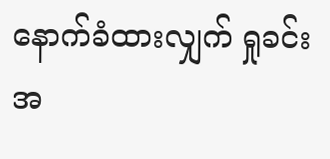နောက်ခံထားလျှက် ရှုခင်းအ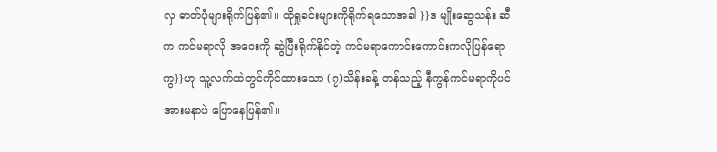လှ ဓာတ်ပုံများရိုက်ပြန်၏။ ထိုရှုခင်းများကိုရိုက်ရသောအခါ }}ဒ မျိုးဆွေသန်း ဆီက ကင်မရာလို အဝေးကို ဆွဲပြီးရိုက်နိုင်တဲ့ ကင်မရာကောင်းကောင်းကလိုပြန်ရောကွ}}ဟု သူ့လက်ထဲတွင်ကိုင်ထားသော (၇)သိန်းခန့် တန်သည့် နီကွန်ကင်မရာကိုပင် အားမနာပဲ ပြောနေပြန်၏။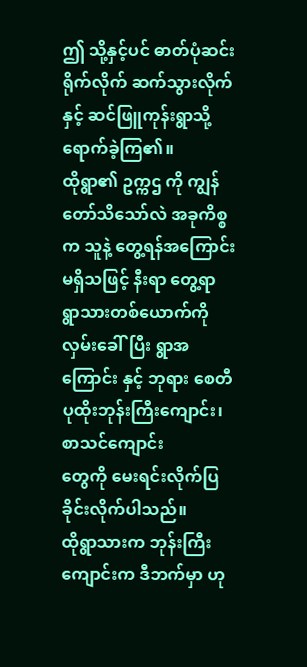ဤ သို့နှင့်ပင် ဓာတ်ပုံဆင်းရိုက်လိုက် ဆက်သွားလိုက် နှင့် ဆင်ဖြူကုန်းရွာသို့ ရောက်ခဲ့ကြ၏။
ထိုရွာ၏ ဥက္ကဌ ကို ကျွန်တော်သိသော်လဲ အခုကိစ္စက သူနဲ့ တွေ့ရန်အကြောင်းမရှိသဖြင့် နီးရာ တွေ့ရာ ရွာသားတစ်ယောက်ကို လှမ်းခေါ်ပြီး ရွာအကြောင်း နှင့် ဘုရား စေတီ ပုထိုးဘုန်းကြီးကျောင်း၊စာသင်ကျောင်း
တွေကို မေးရင်းလိုက်ပြခိုင်းလိုက်ပါသည်။
ထိုရွာသားက ဘုန်းကြီးကျောင်းက ဒီဘက်မှာ ဟု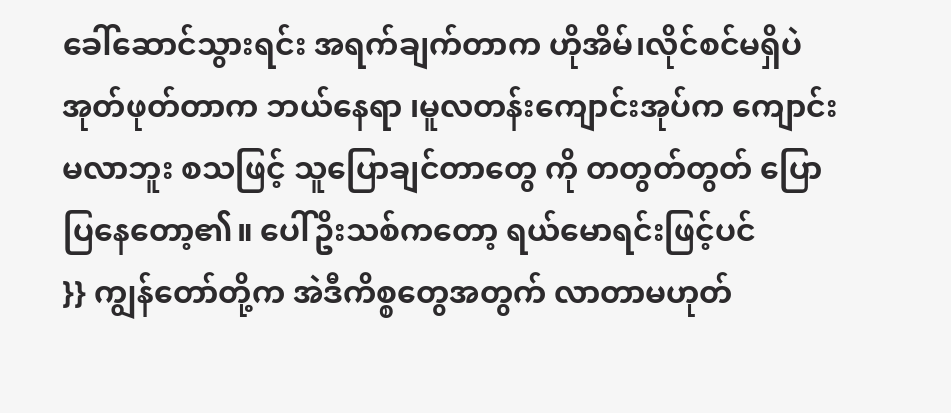ခေါ်ဆောင်သွားရင်း အရက်ချက်တာက ဟိုအိမ်၊လိုင်စင်မရှိပဲ အုတ်ဖုတ်တာက ဘယ်နေရာ ၊မူလတန်းကျောင်းအုပ်က ကျောင်းမလာဘူး စသဖြင့် သူပြောချင်တာတွေ ကို တတွတ်တွတ် ပြောပြနေတော့၏။ ပေါ်ဥိးသစ်ကတော့ ရယ်မောရင်းဖြင့်ပင်
}} ကျွန်တော်တို့က အဲဒီကိစ္စတွေအတွက် လာတာမဟုတ်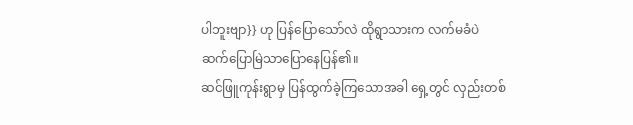ပါဘူးဗျာ}} ဟု ပြန်ပြောသော်လဲ ထိုရွာသားက လက်မခံပဲ ဆက်ပြောမြဲသာပြောနေပြန်၏။
ဆင်ဖြူကုန်းရွာမှ ပြန်ထွက်ခဲ့ကြသောအခါ ရှေ့တွင် လှည်းတစ်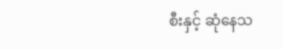စီးနှင့် ဆုံနေသ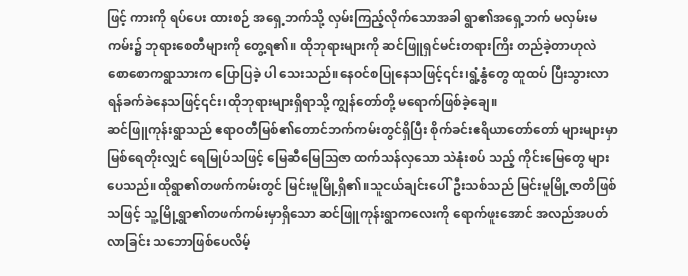ဖြင့် ကားကို ရပ်ပေး ထားစဉ် အရှေ့ဘက်သို့ လှမ်းကြည့်လိုက်သောအခါ ရွာ၏အရှေ့ဘက် မလှမ်းမကမ်း၌ ဘုရားစေတီများကို တွေ့ရ၏။ ထိုဘုရားများကို ဆင်ဖြူရှင်မင်းတရားကြိး တည်ခဲ့တာဟုလဲ စောစောကရွာသားက ပြောပြခဲ့ ပါ သေးသည်။နေဝင်စပြုနေသဖြင့်၎င်း၊ရွံ့နွံတွေ ထူထပ် ပြီးသွားလာရန်ခက်ခဲနေသဖြင့်၎င်း၊ထိုဘုရားများရှိရာသို့ ကျွန်တော်တို့ မရောက်ဖြစ်ခဲ့ချေ။
ဆင်ဖြူကုန်းရွာသည် ဧရာဝတီမြစ်၏တောင်ဘက်ကမ်းတွင်ရှိပြီး စိုက်ခင်းဧရိယာတော်တော် များများမှာ မြစ်ရေတိုးလျှင် ရေမြုပ်သဖြင့် မြေဆီမြေဩဇာ ထက်သန်လှသော သဲနုံးစပ် သည့် ကိုင်းမြေတွေ များပေသည်။ထိုရွာ၏တဖက်ကမ်းတွင် မြင်းမူမြို့ရှိ၏။သူငယ်ချင်းပေါ်ဦးသစ်သည် မြင်းမူမြို့ဇာတိဖြစ်သဖြင့် သူ့မြို့ရွာ၏တဖက်ကမ်းမှာရှိသော ဆင်ဖြူကုန်းရွာကလေးကို ရောက်ဖူးအောင် အလည်အပတ်လာခြင်း သဘောဖြစ်ပေလိမ့်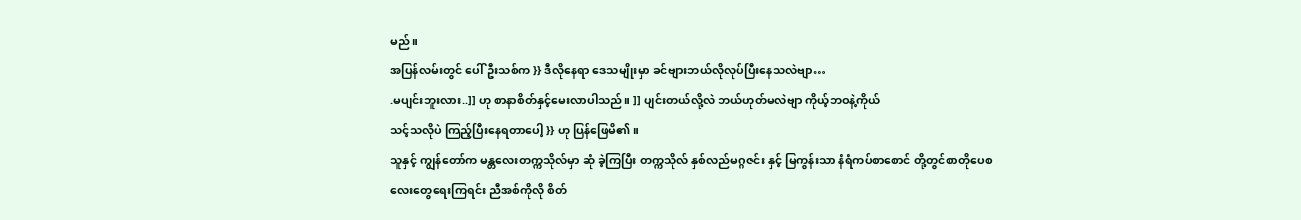မည်။
အပြန်လမ်းတွင် ပေါ်ဦးသစ်က }} ဒီလိုနေရာ ဒေသမျိုးမှာ ခင်ဗျားဘယ်လိုလုပ်ပြီးနေသလဲဗျာ…
.မပျင်းဘူးလား..]] ဟု စာနာစိတ်နှင့်မေးလာပါသည်။ ]] ပျင်းတယ်လို့လဲ ဘယ်ဟုတ်မလဲဗျာ ကိုယ့်ဘဝနဲ့ကိုယ်
သင့်သလိုပဲ ကြည့်ပြီးနေရတာပေါ့ }} ဟု ပြန်ဖြေမိ၏။
သူနှင့် ကျွန်တော်က မန္တလေးတက္ကသိုလ်မှာ ဆုံ ခဲ့ကြပြီး တက္ကသိုလ် နှစ်လည်မဂ္ဂဇင်း နှင့် မြကွန်းသာ နံရံကပ်စာစောင် တို့တွင်စာတိုပေစ လေးတွေရေးကြရင်း ညီအစ်ကိုလို စိတ်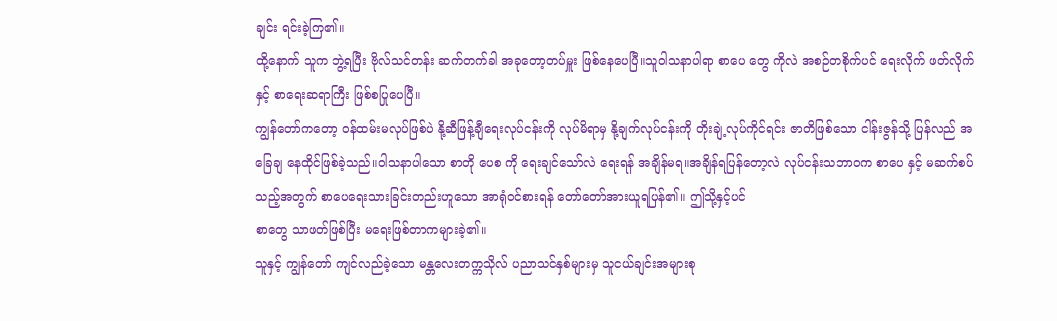ချင်း ရင်းခဲ့ကြ၏။
ထို့နောက် သူက ဘွဲ့ရပြီး ဗိုလ်သင်တန်း ဆက်တက်ခါ အခုတော့တပ်မှူး ဖြစ်နေပေပြီ။သူဝါသနာပါရာ စာပေ တွေ ကိုလဲ အစဉ်တစိုက်ပင် ရေးလိုက် ဖတ်လိုက်နှင့် စာရေးဆရာကြီး ဖြစ်စပြုပေပြီ။
ကျွန်တော်ကတော့ ဝန်ထမ်းမလုပ်ဖြစ်ပဲ နို့ဆီဖြန့်ချီရေးလုပ်ငန်းကို လုပ်မိရာမှ နို့ချက်လုပ်ငန်းကို တိုးချဲ့လုပ်ကိုင်ရင်း ဇာတိဖြစ်သော ငါန်းဇွန်သို့ ပြန်လည် အခြေချ နေထိုင်ဖြစ်ခဲ့သည်။ဝါသနာပါသော စာတို ပေစ ကို ရေးချင်သော်လဲ ရေးရန် အချိန်မရ။အချိန်ရပြန်တော့လဲ လုပ်ငန်းသဘာဝက စာပေ နှင့် မဆက်စပ် သည့်အတွက် စာပေရေးသားခြင်းတည်းဟူသော အာရုံဝင်စားရန် တော်တော်အားယူရပြန်၏။ ဤသို့နှင့်ပင်
စာတွေ သာဖတ်ဖြစ်ပြီး မရေးဖြစ်တာကများခဲ့၏။
သူနှင့် ကျွန်တော် ကျင်လည်ခဲ့သော မန္တလေးတက္ကသိုလ် ပညာသင်နှစ်များမှ သူငယ်ချင်းအများစု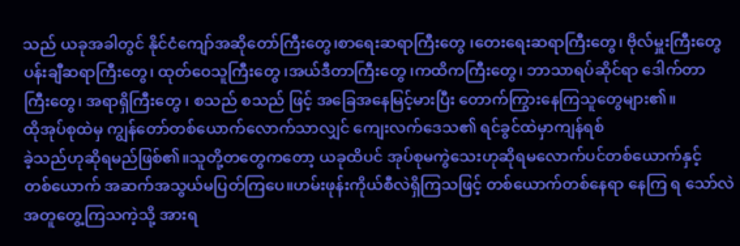သည် ယခုအခါတွင် နိုင်ငံကျော်အဆိုတော်ကြီးတွေ၊စာရေးဆရာကြီးတွေ ၊တေးရေးဆရာကြီးတွေ၊ ဗိုလ်မှူးကြီးတွေ ပန်းချီဆရာကြီးတွေ၊ ထုတ်ဝေသူကြီးတွေ ၊အယ်ဒီတာကြီးတွေ ၊ကထိကကြီးတွေ၊ ဘာသာရပ်ဆိုင်ရာ ဒေါက်တာ
ကြီးတွေ၊ အရာရှိကြီးတွေ ၊ စသည် စသည် ဖြင့် အခြေအနေမြင့်မားပြီး တောက်ကြွားနေကြသူတွေများ၏။
ထိုအုပ်စုထဲမှ ကျွန်တော်တစ်ယောက်လောက်သာလျှင် ကျေးလက်ဒေသ၏ ရင်ခွင်ထဲမှာကျန်ရစ်
ခဲ့သည်ဟုဆိုရမည်ဖြစ်၏။သူတို့တတွေကတော့ ယခုထိပင် အုပ်စုမကွဲသေးဟုဆိုရမလောက်ပင်တစ်ယောက်နှင့်
တစ်ယောက် အဆက်အသွယ်မပြတ်ကြပေ။ဟမ်းဖုန်းကိုယ်စီလဲရှိကြသဖြင့် တစ်ယောက်တစ်နေရာ နေကြ ရ သော်လဲ အတူတွေ့ကြသကဲ့သို့ အားရ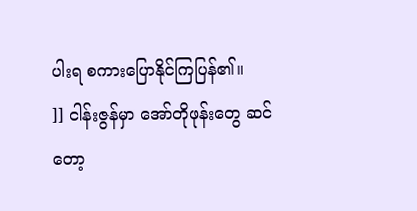ပါးရ စကားပြောနိုင်ကြပြန်၏။
]] ငါန်းဇွန်မှာ အော်တိုဖုန်းတွေ ဆင်တော့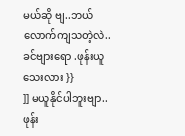မယ်ဆို ဗျ..ဘယ်လောက်ကျသတဲ့လဲ..ခင်ဗျားရော .ဖုန်းယူသေးလား }}
]] မယူနိုင်ပါဘူးဗျာ..ဖုန်း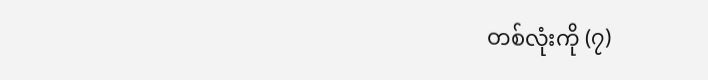တစ်လုံးကို (၇)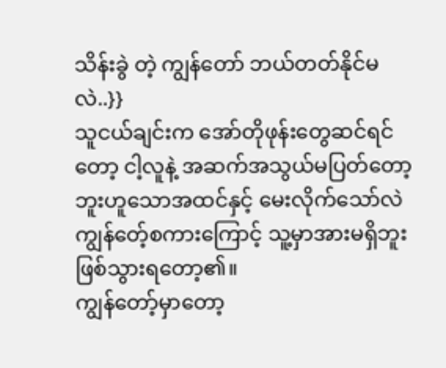သိန်းခွဲ တဲ့ ကျွန်တော် ဘယ်တတ်နိုင်မလဲ..}}
သူငယ်ချင်းက အော်တိုဖုန်းတွေဆင်ရင်တော့ ငါ့လူနဲ့ အဆက်အသွယ်မပြတ်တော့ဘူးဟူသောအထင်နှင့် မေးလိုက်သော်လဲ ကျွန်တေ့်စကားကြောင့် သူ့မှာအားမရှိဘူးဖြစ်သွားရတော့၏။
ကျွန်တော့်မှာတော့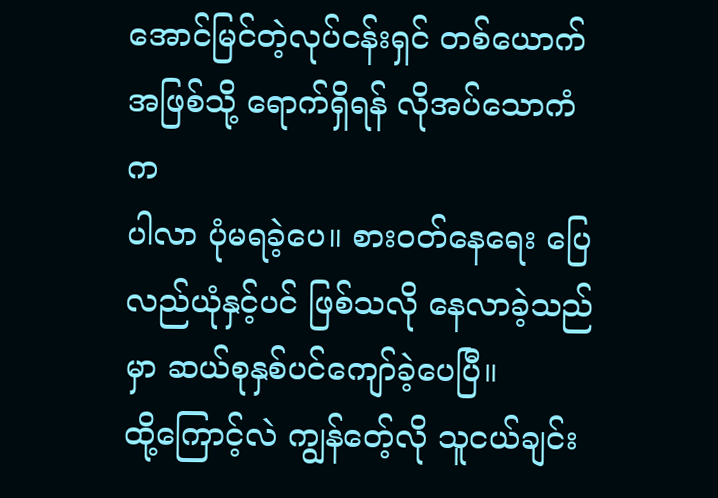အောင်မြင်တဲ့လုပ်ငန်းရှင် တစ်ယောက်အဖြစ်သို့ ရောက်ရှိရန် လိုအပ်သောကံက
ပါလာ ပုံမရခဲ့ပေ။ စားဝတ်နေရေး ပြေလည်ယုံနှင့်ပင် ဖြစ်သလို နေလာခဲ့သည်မှာ ဆယ်စုနှစ်ပင်ကျော်ခဲ့ပေပြီ။
ထို့ကြောင့်လဲ ကျွန်တေ့်လို သူငယ်ချင်း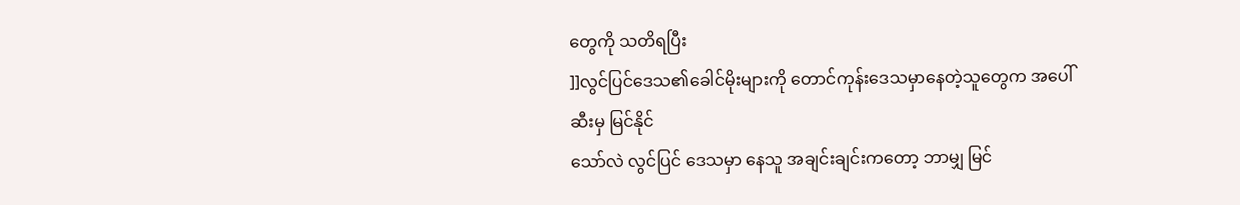တွေကို သတိရပြီး
]]လွင်ပြင်ဒေသ၏ခေါင်မိုးများကို တောင်ကုန်းဒေသမှာနေတဲ့သူတွေက အပေါ်ဆီးမှ မြင်နိုင်
သော်လဲ လွင်ပြင် ဒေသမှာ နေသူ အချင်းချင်းကတော့ ဘာမျှ မြင်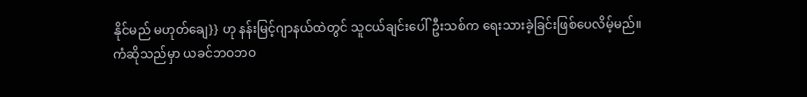နိုင်မည် မဟုတ်ချေ}} ဟု နန်းမြင့်ဂျာနယ်ထဲတွင် သူငယ်ချင်းပေါ်ဦးသစ်က ရေးသားခဲ့ခြင်းဖြစ်ပေလိမ့်မည်။
ကံဆိုသည်မှာ ယခင်ဘဝဘဝ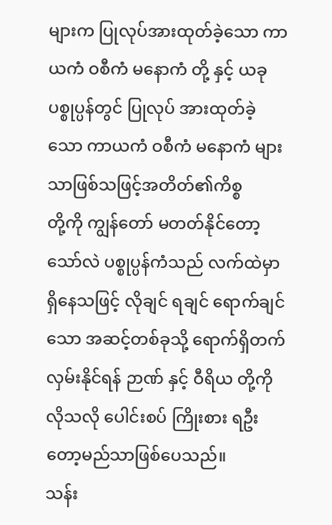များက ပြုလုပ်အားထုတ်ခဲ့သော ကာယကံ ဝစီကံ မနောကံ တို့ နှင့် ယခုပစ္စုပ္ပန်တွင် ပြုလုပ် အားထုတ်ခဲ့သော ကာယကံ ဝစီကံ မနောကံ များသာဖြစ်သဖြင့်အတိတ်၏ကိစ္စ
တို့ကို ကျွန်တော် မတတ်နိုင်တော့သော်လဲ ပစ္စုပ္ပန်ကံသည် လက်ထဲမှာရှိနေသဖြင့် လိုချင် ရချင် ရောက်ချင် သော အဆင့်တစ်ခုသို့ ရောက်ရှိတက်လှမ်းနိုင်ရန် ဉာဏ် နှင့် ဝီရိယ တို့ကို လိုသလို ပေါင်းစပ် ကြိုးစား ရဦး တော့မည်သာဖြစ်ပေသည်။
သန်း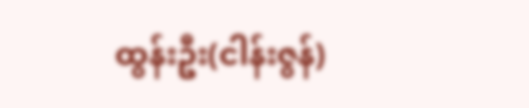ထွန်းဦး(ငါန်းဇွန်)